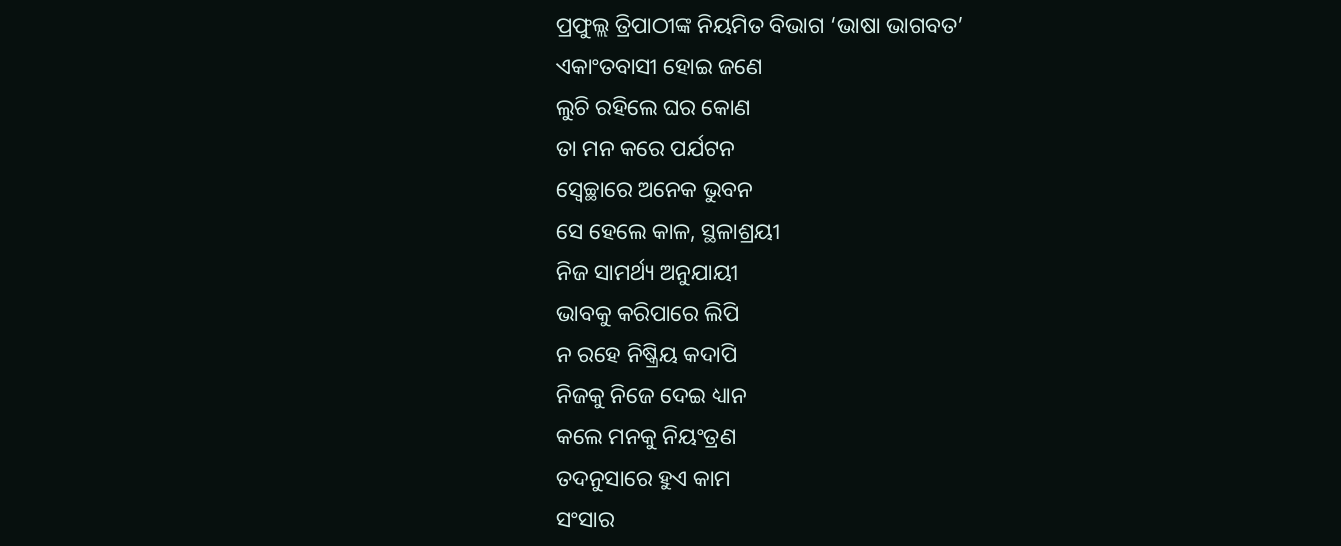ପ୍ରଫୁଲ୍ଲ ତ୍ରିପାଠୀଙ୍କ ନିୟମିତ ବିଭାଗ ‘ଭାଷା ଭାଗବତ’
ଏକାଂତବାସୀ ହୋଇ ଜଣେ
ଲୁଚି ରହିଲେ ଘର କୋଣ
ତା ମନ କରେ ପର୍ଯଟନ
ସ୍ବେଚ୍ଛାରେ ଅନେକ ଭୁବନ
ସେ ହେଲେ କାଳ, ସ୍ଥଳାଶ୍ରୟୀ
ନିଜ ସାମର୍ଥ୍ୟ ଅନୁଯାୟୀ
ଭାବକୁ କରିପାରେ ଲିପି
ନ ରହେ ନିଷ୍କ୍ରିୟ କଦାପି
ନିଜକୁ ନିଜେ ଦେଇ ଧ୍ୟାନ
କଲେ ମନକୁ ନିୟଂତ୍ରଣ
ତଦନୁସାରେ ହୁଏ କାମ
ସଂସାର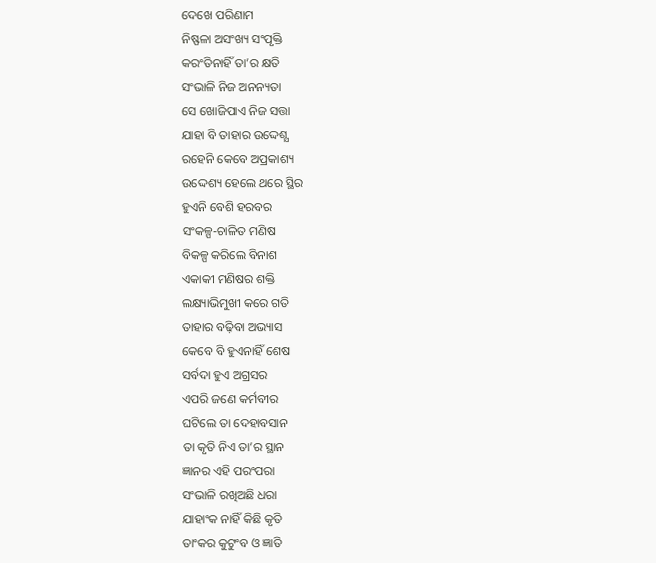ଦେଖେ ପରିଣାମ
ନିଷ୍ଫଳା ଅସଂଖ୍ୟ ସଂପୃକ୍ତି
କରଂତିନାହିଁ ତା’ର କ୍ଷତି
ସଂଭାଳି ନିଜ ଅନନ୍ୟତା
ସେ ଖୋଜିପାଏ ନିଜ ସତ୍ତା
ଯାହା ବି ତାହାର ଉଦ୍ଦେଶ୍ଯ
ରହେନି କେବେ ଅପ୍ରକାଶ୍ୟ
ଉଦ୍ଦେଶ୍ୟ ହେଲେ ଥରେ ସ୍ଥିର
ହୁଏନି ବେଶି ହରବର
ସଂକଳ୍ପ-ଚାଳିତ ମଣିଷ
ବିକଳ୍ପ କରିଲେ ବିନାଶ
ଏକାକୀ ମଣିଷର ଶକ୍ତି
ଲକ୍ଷ୍ୟାଭିମୁଖୀ କରେ ଗତି
ତାହାର ବଢ଼ିବା ଅଭ୍ୟାସ
କେବେ ବି ହୁଏନାହିଁ ଶେଷ
ସର୍ବଦା ହୁଏ ଅଗ୍ରସର
ଏପରି ଜଣେ କର୍ମବୀର
ଘଟିଲେ ତା ଦେହାବସାନ
ତା କୃତି ନିଏ ତା’ର ସ୍ଥାନ
ଜ୍ଞାନର ଏହି ପରଂପରା
ସଂଭାଳି ରଖିଅଛି ଧରା
ଯାହାଂକ ନାହିଁ କିଛି କୃତି
ତାଂକର କୁଟୁଂବ ଓ ଜ୍ଞାତି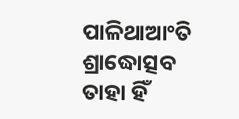ପାଳିଥାଆଂତି ଶ୍ରାଦ୍ଧୋତ୍ସବ
ତାହା ହିଁ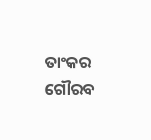ତାଂକର ଗୌରବ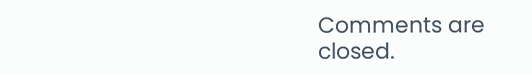Comments are closed.